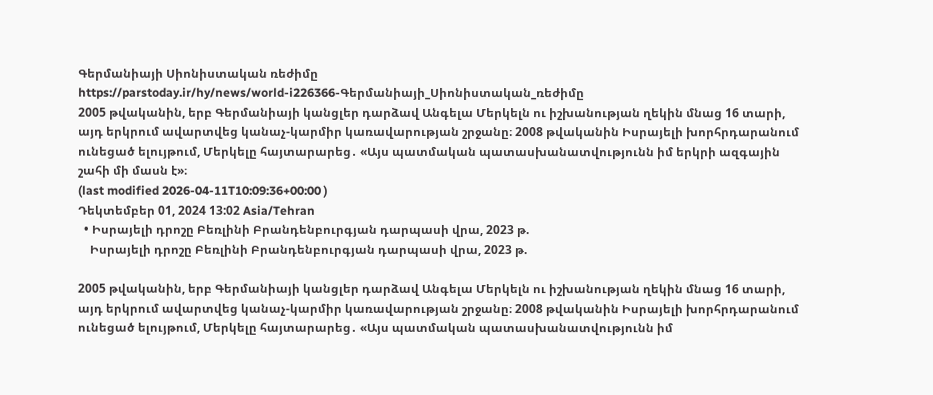Գերմանիայի Սիոնիստական ռեժիմը
https://parstoday.ir/hy/news/world-i226366-Գերմանիայի_Սիոնիստական_ռեժիմը
2005 թվականին, երբ Գերմանիայի կանցլեր դարձավ Անգելա Մերկելն ու իշխանության ղեկին մնաց 16 տարի, այդ երկրում ավարտվեց կանաչ-կարմիր կառավարության շրջանը։ 2008 թվականին Իսրայելի խորհրդարանում ունեցած ելույթում, Մերկելը հայտարարեց․ «Այս պատմական պատասխանատվությունն իմ երկրի ազգային շահի մի մասն է»։
(last modified 2026-04-11T10:09:36+00:00 )
Դեկտեմբեր 01, 2024 13:02 Asia/Tehran
  • Իսրայելի դրոշը Բեռլինի Բրանդենբուրգյան դարպասի վրա, 2023 թ.
    Իսրայելի դրոշը Բեռլինի Բրանդենբուրգյան դարպասի վրա, 2023 թ.

2005 թվականին, երբ Գերմանիայի կանցլեր դարձավ Անգելա Մերկելն ու իշխանության ղեկին մնաց 16 տարի, այդ երկրում ավարտվեց կանաչ-կարմիր կառավարության շրջանը։ 2008 թվականին Իսրայելի խորհրդարանում ունեցած ելույթում, Մերկելը հայտարարեց․ «Այս պատմական պատասխանատվությունն իմ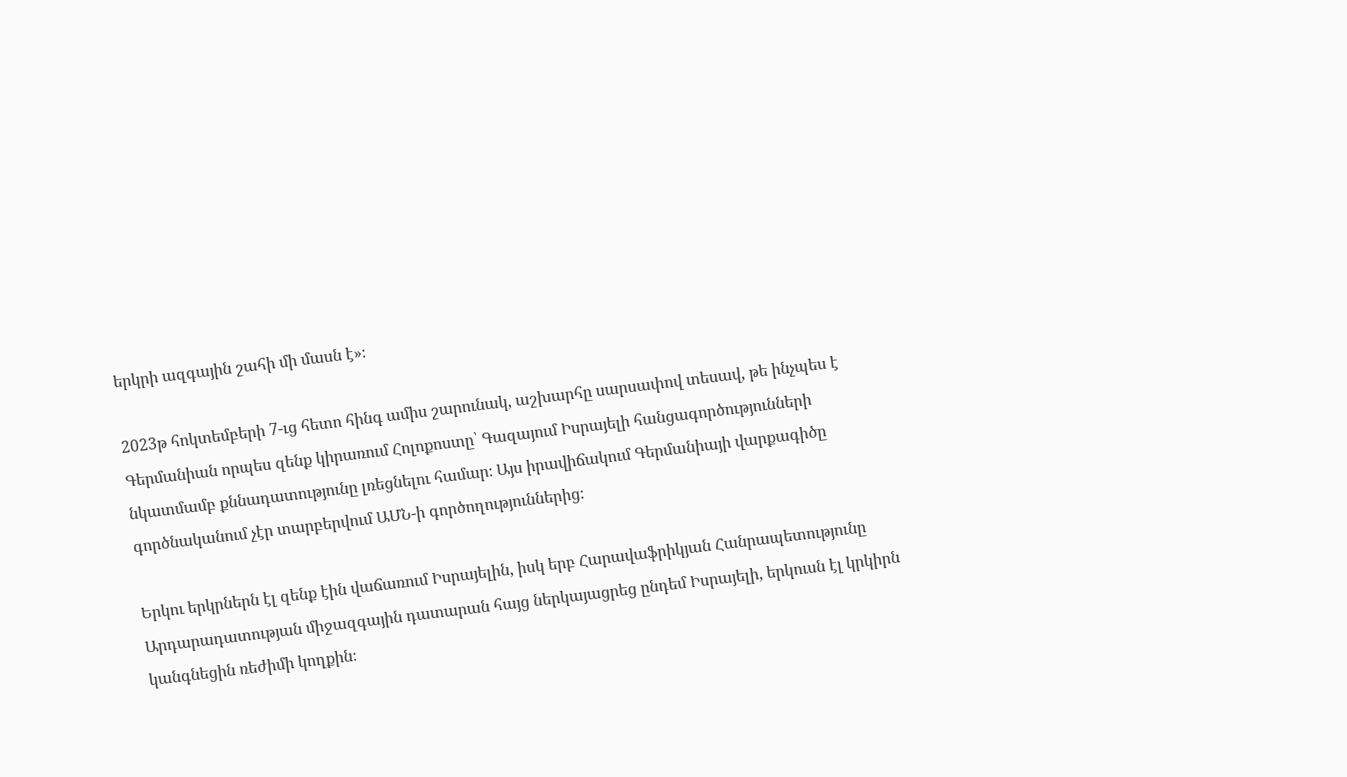երկրի ազգային շահի մի մասն է»։

2023թ հոկտեմբերի 7-ւց հետո հինգ ամիս շարունակ, աշխարհը սարսափով տեսավ, թե ինչպես է Գերմանիան որպես զենք կիրառում Հոլոքոստը՝ Գազայում Իսրայելի հանցագործությունների նկատմամբ քննադատությունը լռեցնելու համար։ Այս իրավիճակում Գերմանիայի վարքագիծը գործնականում չէր տարբերվում ԱՄՆ-ի գործողություններից։

Երկու երկրներն էլ զենք էին վաճառում Իսրայելին, իսկ երբ Հարավաֆրիկյան Հանրապետությունը Արդարադատության միջազգային դատարան հայց ներկայացրեց ընդեմ Իսրայելի, երկուսն էլ կրկիրն կանգնեցին ռեժիմի կողքին։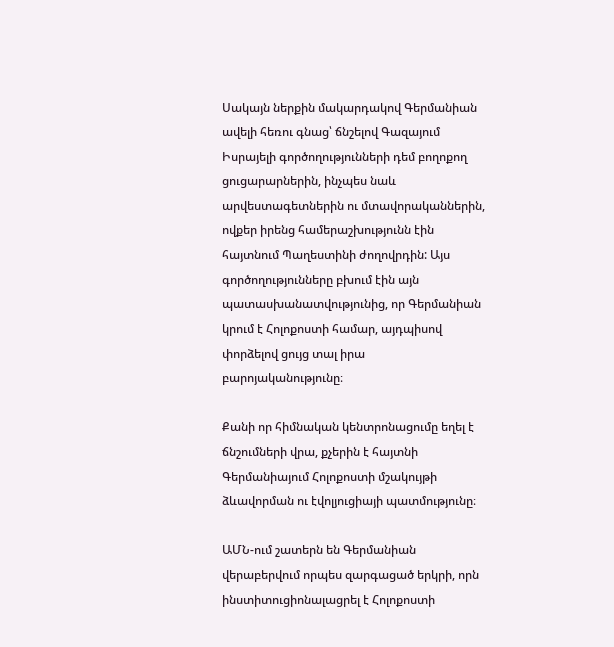Սակայն ներքին մակարդակով Գերմանիան ավելի հեռու գնաց՝ ճնշելով Գազայում Իսրայելի գործողությունների դեմ բողոքող ցուցարարներին, ինչպես նաև արվեստագետներին ու մտավորականներին, ովքեր իրենց համերաշխությունն էին հայտնում Պաղեստինի ժողովրդին: Այս գործողությունները բխում էին այն պատասխանատվությունից, որ Գերմանիան կրում է Հոլոքոստի համար, այդպիսով փորձելով ցույց տալ իրա բարոյականությունը։

Քանի որ հիմնական կենտրոնացումը եղել է ճնշումների վրա, քչերին է հայտնի Գերմանիայում Հոլոքոստի մշակույթի ձևավորման ու էվոլյուցիայի պատմությունը։

ԱՄՆ-ում շատերն են Գերմանիան վերաբերվում որպես զարգացած երկրի, որն ինստիտուցիոնալացրել է Հոլոքոստի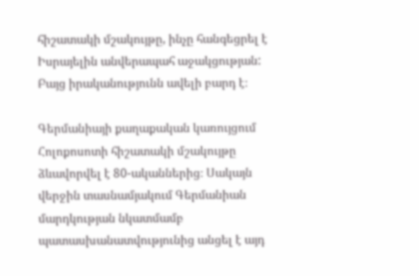հիշատակի մշակույթը, ինչը հանգեցրել է Իսրայելին անվերապահ աջակցության: Բայց իրականությունն ավելի բարդ է։

Գերմանիայի քաղաքական կառույցում Հոլոքոսոտի հիշատակի մշակույթը ձևավորվել է 80-ականներից։ Սակայն վերջին տասնամյակում Գերմանիան մարդկության նկատմամբ պատասխանատվությունից անցել է այդ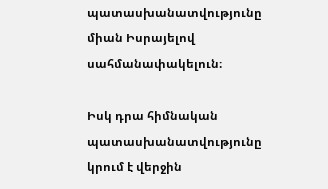պատասխանատվությունը միան Իսրայելով սահմանափակելուն։

Իսկ դրա հիմնական պատասխանատվությունը կրում է վերջին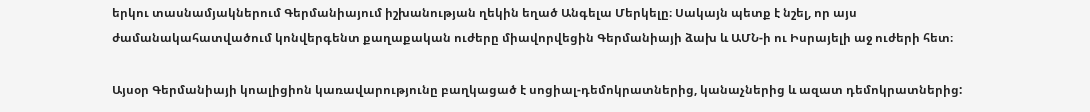երկու տասնամյակներում Գերմանիայում իշխանության ղեկին եղած Անգելա Մերկելը։ Սակայն պետք է նշել, որ այս ժամանակահատվածում կոնվերգենտ քաղաքական ուժերը միավորվեցին Գերմանիայի ձախ և ԱՄՆ-ի ու Իսրայելի աջ ուժերի հետ։

Այսօր Գերմանիայի կոալիցիոն կառավարությունը բաղկացած է սոցիալ-դեմոկրատներից, կանաչներից և ազատ դեմոկրատներից: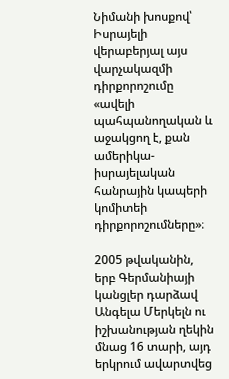Նիմանի խոսքով՝ Իսրայելի վերաբերյալ այս վարչակազմի դիրքորոշումը «ավելի պահպանողական և աջակցող է, քան ամերիկա-իսրայելական հանրային կապերի կոմիտեի դիրքորոշումները»։

2005 թվականին, երբ Գերմանիայի կանցլեր դարձավ Անգելա Մերկելն ու իշխանության ղեկին մնաց 16 տարի, այդ երկրում ավարտվեց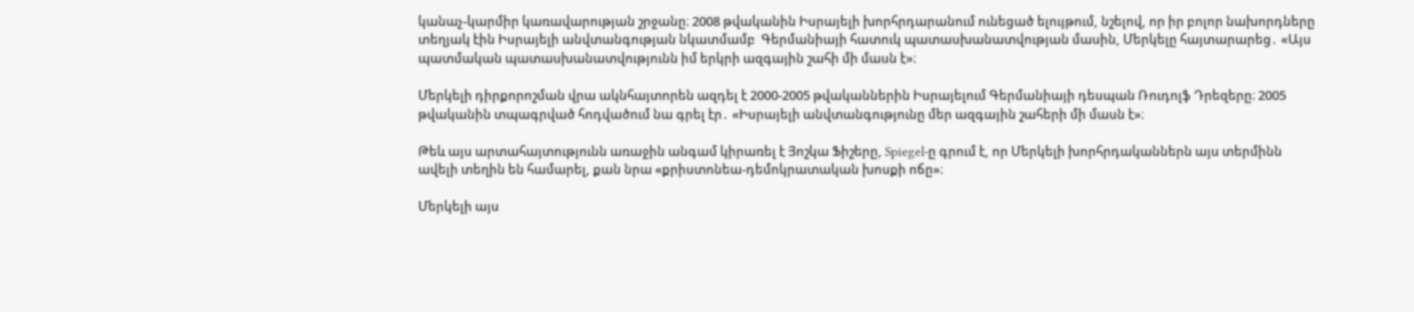կանաչ-կարմիր կառավարության շրջանը։ 2008 թվականին Իսրայելի խորհրդարանում ունեցած ելույթում, նշելով, որ իր բոլոր նախորդները տեղյակ էին Իսրայելի անվտանգության նկատմամբ  Գերմանիայի հատուկ պատասխանատվության մասին, Մերկելը հայտարարեց․ «Այս պատմական պատասխանատվությունն իմ երկրի ազգային շահի մի մասն է»։

Մերկելի դիրքորոշման վրա ակնհայտորեն ազդել է 2000-2005 թվականներին Իսրայելում Գերմանիայի դեսպան Ռուդոլֆ Դրեզերը։ 2005 թվականին տպագրված հոդվածում նա գրել էր․ «Իսրայելի անվտանգությունը մեր ազգային շահերի մի մասն է»։

Թեև այս արտահայտությունն առաջին անգամ կիրառել է Յոշկա Ֆիշերը, Spiegel-ը գրում է, որ Մերկելի խորհրդականներն այս տերմինն ավելի տեղին են համարել, քան նրա «քրիստոնեա-դեմոկրատական խոսքի ոճը»։

Մերկելի այս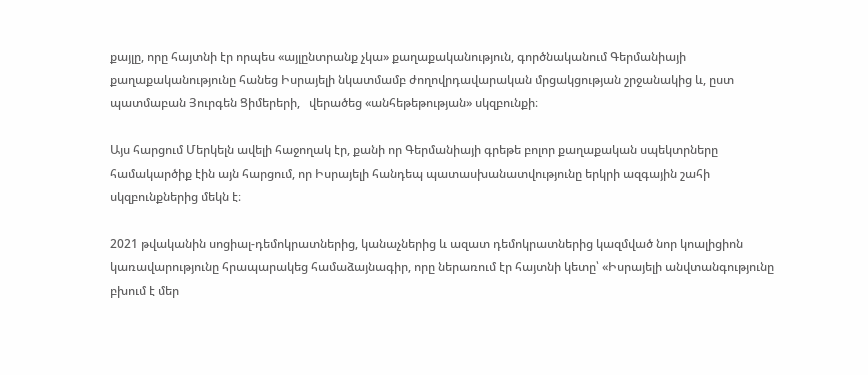քայլը, որը հայտնի էր որպես «այլընտրանք չկա» քաղաքականություն, գործնականում Գերմանիայի քաղաքականությունը հանեց Իսրայելի նկատմամբ ժողովրդավարական մրցակցության շրջանակից և, ըստ պատմաբան Յուրգեն Ցիմերերի,   վերածեց «անհեթեթության» սկզբունքի։

Այս հարցում Մերկելն ավելի հաջողակ էր, քանի որ Գերմանիայի գրեթե բոլոր քաղաքական սպեկտրները համակարծիք էին այն հարցում, որ Իսրայելի հանդեպ պատասխանատվությունը երկրի ազգային շահի սկզբունքներից մեկն է։

2021 թվականին սոցիալ-դեմոկրատներից, կանաչներից և ազատ դեմոկրատներից կազմված նոր կոալիցիոն կառավարությունը հրապարակեց համաձայնագիր, որը ներառում էր հայտնի կետը՝ «Իսրայելի անվտանգությունը բխում է մեր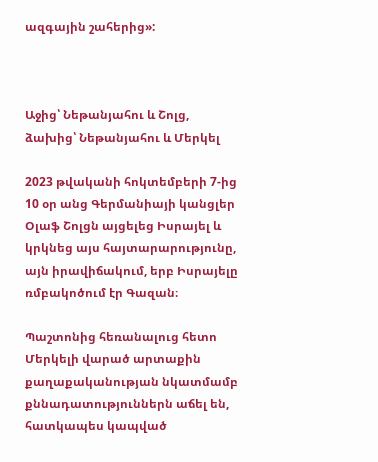ազգային շահերից»:



Աջից՝ Նեթանյահու և Շոլց, ձախից՝ Նեթանյահու և Մերկել

2023 թվականի հոկտեմբերի 7-ից 10 օր անց Գերմանիայի կանցլեր Օլաֆ Շոլցն այցելեց Իսրայել և կրկնեց այս հայտարարությունը, այն իրավիճակում, երբ Իսրայելը ռմբակոծում էր Գազան։

Պաշտոնից հեռանալուց հետո Մերկելի վարած արտաքին քաղաքականության նկատմամբ քննադատություններն աճել են, հատկապես կապված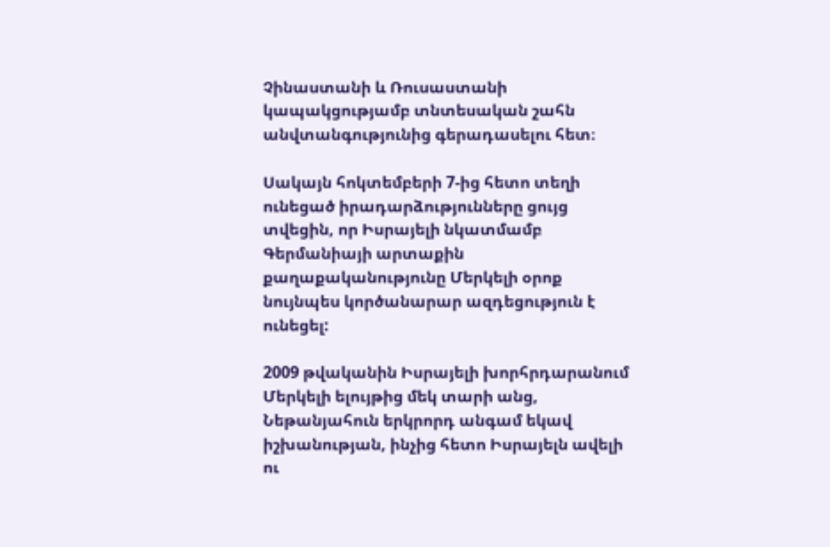Չինաստանի և Ռուսաստանի կապակցությամբ տնտեսական շահն անվտանգությունից գերադասելու հետ։

Սակայն հոկտեմբերի 7-ից հետո տեղի ունեցած իրադարձությունները ցույց տվեցին, որ Իսրայելի նկատմամբ Գերմանիայի արտաքին քաղաքականությունը Մերկելի օրոք նույնպես կործանարար ազդեցություն է ունեցել:

2009 թվականին Իսրայելի խորհրդարանում Մերկելի ելույթից մեկ տարի անց, Նեթանյահուն երկրորդ անգամ եկավ իշխանության, ինչից հետո Իսրայելն ավելի ու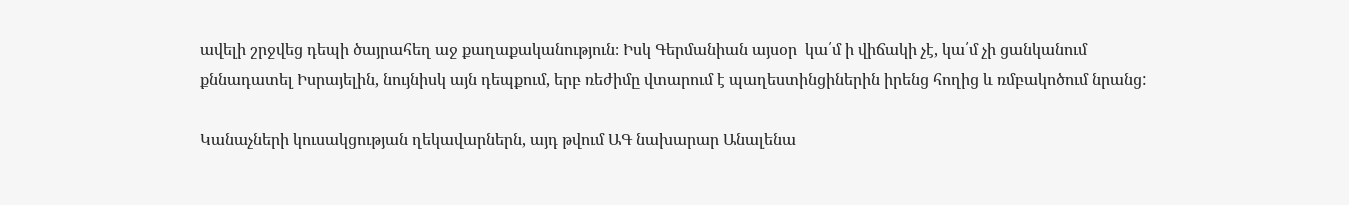ավելի շրջվեց դեպի ծայրահեղ աջ քաղաքականություն։ Իսկ Գերմանիան այսօր  կա՛մ ի վիճակի չէ, կա՛մ չի ցանկանում քննադատել Իսրայելին, նույնիսկ այն դեպքում, երբ ռեժիմը վտարում է պաղեստինցիներին իրենց հողից և ռմբակոծում նրանց:

Կանաչների կուսակցության ղեկավարներն, այդ թվում ԱԳ նախարար Անալենա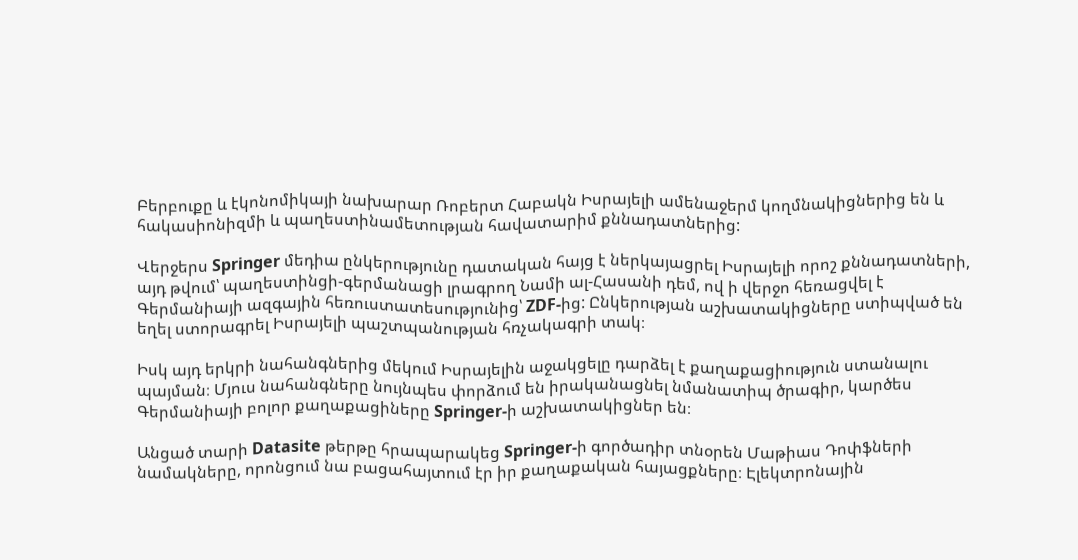Բերբուքը և էկոնոմիկայի նախարար Ռոբերտ Հաբակն Իսրայելի ամենաջերմ կողմնակիցներից են և հակասիոնիզմի և պաղեստինամետության հավատարիմ քննադատներից:

Վերջերս Springer մեդիա ընկերությունը դատական հայց է ներկայացրել Իսրայելի որոշ քննադատների, այդ թվում՝ պաղեստինցի-գերմանացի լրագրող Նամի ալ-Հասանի դեմ, ով ի վերջո հեռացվել է Գերմանիայի ազգային հեռուստատեսությունից՝ ZDF-ից: Ընկերության աշխատակիցները ստիպված են եղել ստորագրել Իսրայելի պաշտպանության հռչակագրի տակ։

Իսկ այդ երկրի նահանգներից մեկում Իսրայելին աջակցելը դարձել է քաղաքացիություն ստանալու պայման։ Մյուս նահանգները նույնպես փորձում են իրականացնել նմանատիպ ծրագիր, կարծես Գերմանիայի բոլոր քաղաքացիները Springer-ի աշխատակիցներ են։

Անցած տարի Datasite թերթը հրապարակեց Springer-ի գործադիր տնօրեն Մաթիաս Դոփֆների  նամակները, որոնցում նա բացահայտում էր իր քաղաքական հայացքները։ Էլեկտրոնային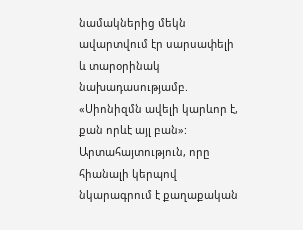նամակներից մեկն ավարտվում էր սարսափելի և տարօրինակ նախադասությամբ. «Սիոնիզմն ավելի կարևոր է, քան որևէ այլ բան»: Արտահայտություն, որը հիանալի կերպով նկարագրում է քաղաքական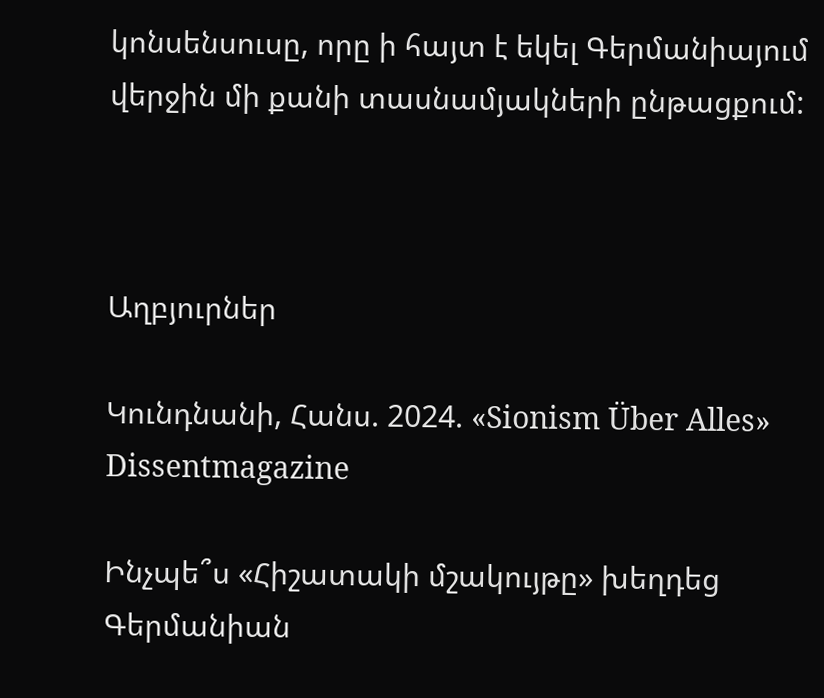կոնսենսուսը, որը ի հայտ է եկել Գերմանիայում վերջին մի քանի տասնամյակների ընթացքում:



Աղբյուրներ

Կունդնանի, Հանս. 2024. «Sionism Über Alles» Dissentmagazine

Ինչպե՞ս «Հիշատակի մշակույթը» խեղդեց Գերմանիան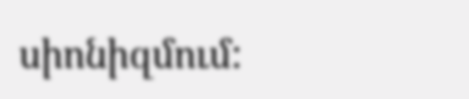սիոնիզմում: